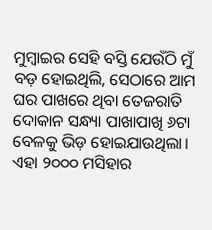ମୁମ୍ବାଇର ସେହି ବସ୍ତି ଯେଉଁଠି ମୁଁ ବଡ଼ ହୋଇଥିଲି, ସେଠାରେ ଆମ ଘର ପାଖରେ ଥିବା ତେଜରାତି ଦୋକାନ ସନ୍ଧ୍ୟା ପାଖାପାଖି ୬ଟା ବେଳକୁ ଭିଡ଼ ହୋଇଯାଉଥିଲା। ଏହା ୨୦୦୦ ମସିହାର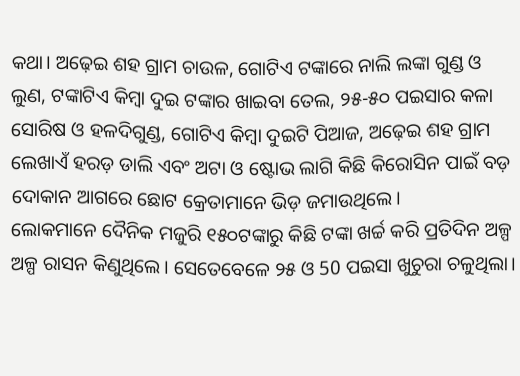କଥା। ଅଢ଼େଇ ଶହ ଗ୍ରାମ ଚାଉଳ, ଗୋଟିଏ ଟଙ୍କାରେ ନାଲି ଲଙ୍କା ଗୁଣ୍ଡ ଓ ଲୁଣ, ଟଙ୍କାଟିଏ କିମ୍ବା ଦୁଇ ଟଙ୍କାର ଖାଇବା ତେଲ, ୨୫-୫୦ ପଇସାର କଳା ସୋରିଷ ଓ ହଳଦିଗୁଣ୍ଡ, ଗୋଟିଏ କିମ୍ବା ଦୁଇଟି ପିଆଜ, ଅଢ଼େଇ ଶହ ଗ୍ରାମ ଲେଖାଏଁ ହରଡ଼ ଡାଲି ଏବଂ ଅଟା ଓ ଷ୍ଟୋଭ ଲାଗି କିଛି କିରୋସିନ ପାଇଁ ବଡ଼ ଦୋକାନ ଆଗରେ ଛୋଟ କ୍ରେତାମାନେ ଭିଡ଼ ଜମାଉଥିଲେ।
ଲୋକମାନେ ଦୈନିକ ମଜୁରି ୧୫୦ଟଙ୍କାରୁ କିଛି ଟଙ୍କା ଖର୍ଚ୍ଚ କରି ପ୍ରତିଦିନ ଅଳ୍ପ ଅଳ୍ପ ରାସନ କିଣୁଥିଲେ। ସେତେବେଳେ ୨୫ ଓ 50 ପଇସା ଖୁଚୁରା ଚଳୁଥିଲା।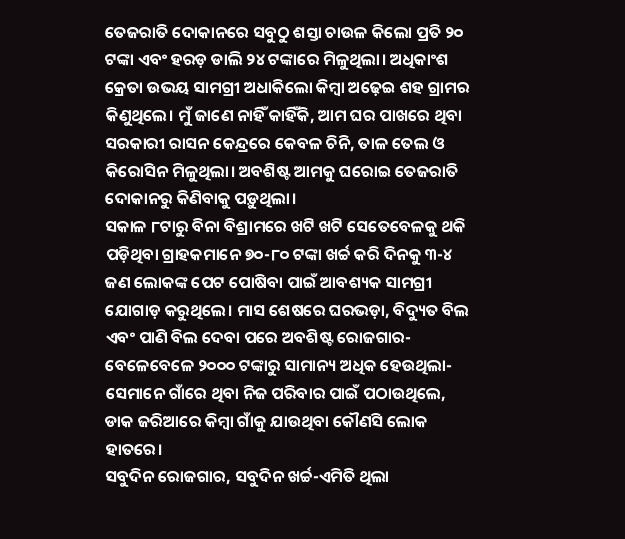ତେଜରାତି ଦୋକାନରେ ସବୁଠୁ ଶସ୍ତା ଚାଉଳ କିଲୋ ପ୍ରତି ୨୦ ଟଙ୍କା ଏବଂ ହରଡ଼ ଡାଲି ୨୪ ଟଙ୍କାରେ ମିଳୁଥିଲା। ଅଧିକାଂଶ କ୍ରେତା ଉଭୟ ସାମଗ୍ରୀ ଅଧାକିଲୋ କିମ୍ବା ଅଢ଼େଇ ଶହ ଗ୍ରାମର କିଣୁଥିଲେ। ମୁଁ ଜାଣେ ନାହିଁ କାହିଁକି, ଆମ ଘର ପାଖରେ ଥିବା ସରକାରୀ ରାସନ କେନ୍ଦ୍ରରେ କେବଳ ଚିନି, ତାଳ ତେଲ ଓ କିରୋସିନ ମିଳୁଥିଲା। ଅବଶିଷ୍ଟ ଆମକୁ ଘରୋଇ ତେଜରାତି ଦୋକାନରୁ କିଣିବାକୁ ପଡ଼ୁଥିଲା।
ସକାଳ ୮ଟାରୁ ବିନା ବିଶ୍ରାମରେ ଖଟି ଖଟି ସେତେବେଳକୁ ଥକି ପଡ଼ିଥିବା ଗ୍ରାହକମାନେ ୭୦-୮୦ ଟଙ୍କା ଖର୍ଚ୍ଚ କରି ଦିନକୁ ୩-୪ ଜଣ ଲୋକଙ୍କ ପେଟ ପୋଷିବା ପାଇଁ ଆବଶ୍ୟକ ସାମଗ୍ରୀ ଯୋଗାଡ଼ କରୁଥିଲେ। ମାସ ଶେଷରେ ଘରଭଡ଼ା, ବିଦ୍ୟୁତ ବିଲ ଏବଂ ପାଣି ବିଲ ଦେବା ପରେ ଅବଶିଷ୍ଟ ରୋଜଗାର-ବେଳେବେଳେ ୨୦୦୦ ଟଙ୍କାରୁ ସାମାନ୍ୟ ଅଧିକ ହେଉଥିଲା- ସେମାନେ ଗାଁରେ ଥିବା ନିଜ ପରିବାର ପାଇଁ ପଠାଉଥିଲେ, ଡାକ ଜରିଆରେ କିମ୍ବା ଗାଁକୁ ଯାଉଥିବା କୌଣସି ଲୋକ ହାତରେ।
ସବୁଦିନ ରୋଜଗାର, ସବୁଦିନ ଖର୍ଚ୍ଚ-ଏମିତି ଥିଲା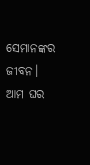ସେମାନଙ୍କର ଜୀବନ। ଆମ ଘର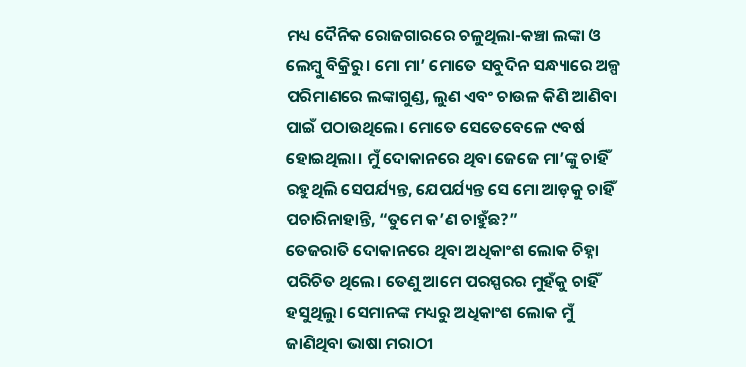ମଧ୍ୟ ଦୈନିକ ରୋଜଗାରରେ ଚଳୁଥିଲା-କଞ୍ଚା ଲଙ୍କା ଓ ଲେମ୍ବୁ ବିକ୍ରିରୁ। ମୋ ମା’ ମୋତେ ସବୁଦିନ ସନ୍ଧ୍ୟାରେ ଅଳ୍ପ ପରିମାଣରେ ଲଙ୍କାଗୁଣ୍ଡ, ଲୁଣ ଏବଂ ଚାଉଳ କିଣି ଆଣିବା ପାଇଁ ପଠାଉଥିଲେ। ମୋତେ ସେତେବେଳେ ୯ବର୍ଷ ହୋଇଥିଲା। ମୁଁ ଦୋକାନରେ ଥିବା ଜେଜେ ମା’ଙ୍କୁ ଚାହିଁ ରହୁଥିଲି ସେପର୍ଯ୍ୟନ୍ତ, ଯେପର୍ଯ୍ୟନ୍ତ ସେ ମୋ ଆଡ଼କୁ ଚାହିଁ ପଚାରିନାହାନ୍ତି, “ତୁମେ କ’ଣ ଚାହୁଁଛ?”
ତେଜରାତି ଦୋକାନରେ ଥିବା ଅଧିକାଂଶ ଲୋକ ଚିହ୍ନା ପରିଚିତ ଥିଲେ। ତେଣୁ ଆମେ ପରସ୍ପରର ମୁହଁକୁ ଚାହିଁ ହସୁଥିଲୁ। ସେମାନଙ୍କ ମଧ୍ୟରୁ ଅଧିକାଂଶ ଲୋକ ମୁଁ ଜାଣିଥିବା ଭାଷା ମରାଠୀ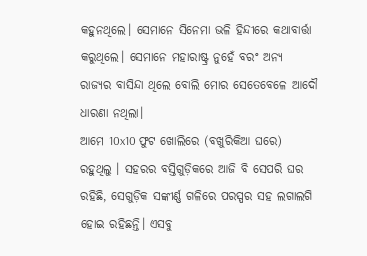କହୁନଥିଲେ। ସେମାନେ ସିନେମା ଭଳି ହିନ୍ଦୀରେ କଥାବାର୍ତ୍ତା କରୁଥିଲେ। ସେମାନେ ମହାରାଷ୍ଟ୍ର ନୁହେଁ ବରଂ ଅନ୍ୟ ରାଜ୍ୟର ବାସିନ୍ଦା ଥିଲେ ବୋଲି ମୋର ସେତେବେଳେ ଆଦୌ ଧାରଣା ନଥିଲା।
ଆମେ 10x10 ଫୁଟ ଖୋଲିରେ (ବଖୁରିକିଆ ଘରେ) ରହୁଥିଲୁ । ସହରର ବସ୍ତିଗୁଡ଼ିକରେ ଆଜି ବି ସେପରି ଘର ରହିଛି, ସେଗୁଡ଼ିକ ସଙ୍କୀର୍ଣ୍ଣ ଗଳିରେ ପରସ୍ପର ସହ ଲଗାଲଗି ହୋଇ ରହିଛନ୍ତି। ଏସବୁ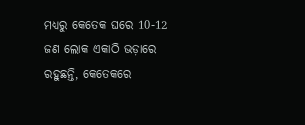ମଧ୍ୟରୁ କେତେକ ଘରେ 10-12 ଜଣ ଲୋକ ଏକାଠି ଭଡ଼ାରେ ରହୁଛନ୍ତି, କେତେକରେ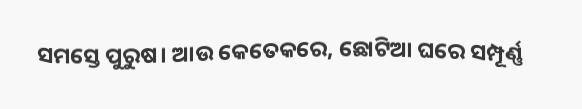ସମସ୍ତେ ପୁରୁଷ। ଆଉ କେତେକରେ, ଛୋଟିଆ ଘରେ ସମ୍ପୂର୍ଣ୍ଣ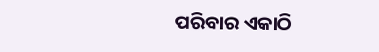ପରିବାର ଏକାଠି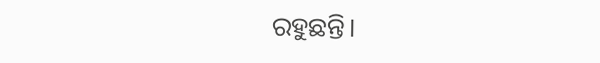ରହୁଛନ୍ତି।